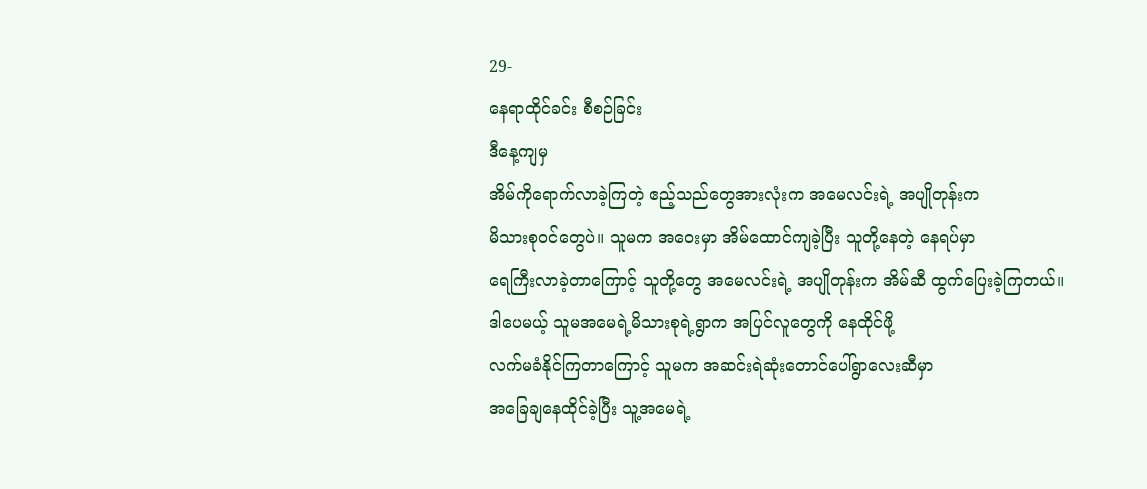29-
နေရာထိုင်ခင်း စီစဉ်ခြင်း
ဒီနေ့ကျမှ
အိမ်ကိုရောက်လာခဲ့ကြတဲ့ ဧည့်သည်တွေအားလုံးက အမေလင်းရဲ့ အပျိုတုန်းက
မိသားစုဝင်တွေပဲ။ သူမက အဝေးမှာ အိမ်ထောင်ကျခဲ့ပြီး သူတို့နေတဲ့ နေရပ်မှာ
ရေကြီးလာခဲ့တာကြောင့် သူတို့တွေ အမေလင်းရဲ့ အပျိုတုန်းက အိမ်ဆီ ထွက်ပြေးခဲ့ကြတယ်။
ဒါပေမယ့် သူမအမေရဲ့မိသားစုရဲ့ရွာက အပြင်လူတွေကို နေထိုင်ဖို့
လက်မခံနိုင်ကြတာကြောင့် သူမက အဆင်းရဲဆုံးတောင်ပေါ်ရွာလေးဆီမှာ
အခြေချနေထိုင်ခဲ့ပြီး သူ့အမေရဲ့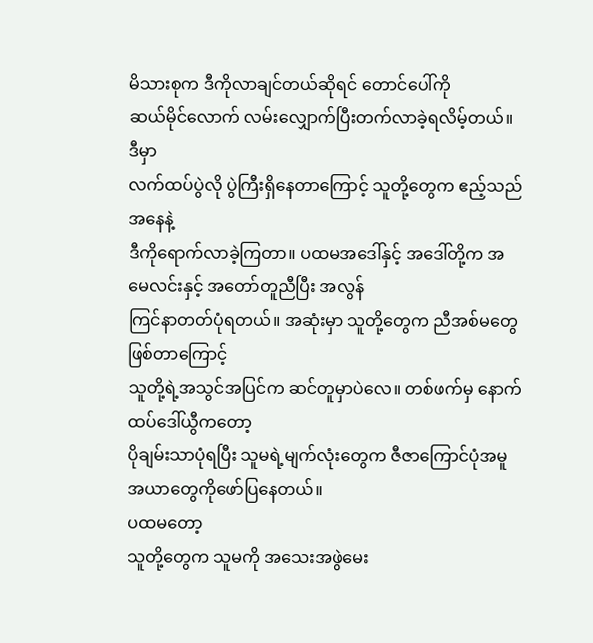မိသားစုက ဒီကိုလာချင်တယ်ဆိုရင် တောင်ပေါ်ကို
ဆယ်မိုင်လောက် လမ်းလျှောက်ပြီးတက်လာခဲ့ရလိမ့်တယ်။
ဒီမှာ
လက်ထပ်ပွဲလို ပွဲကြီးရှိနေတာကြောင့် သူတို့တွေက ဧည့်သည်အနေနဲ့
ဒီကိုရောက်လာခဲ့ကြတာ။ ပထမအဒေါ်နှင့် အဒေါ်တို့က အမေလင်းနှင့် အတော်တူညီပြီး အလွန်
ကြင်နာတတ်ပုံရတယ်။ အဆုံးမှာ သူတို့တွေက ညီအစ်မတွေဖြစ်တာကြောင့်
သူတို့ရဲ့အသွင်အပြင်က ဆင်တူမှာပဲလေ။ တစ်ဖက်မှ နောက်ထပ်ဒေါ်ယွီကတော့
ပိုချမ်းသာပုံရပြီး သူမရဲ့မျက်လုံးတွေက ဇီဇာကြောင်ပုံအမူအယာတွေကိုဖော်ပြနေတယ်။
ပထမတော့
သူတို့တွေက သူမကို အသေးအဖွဲမေး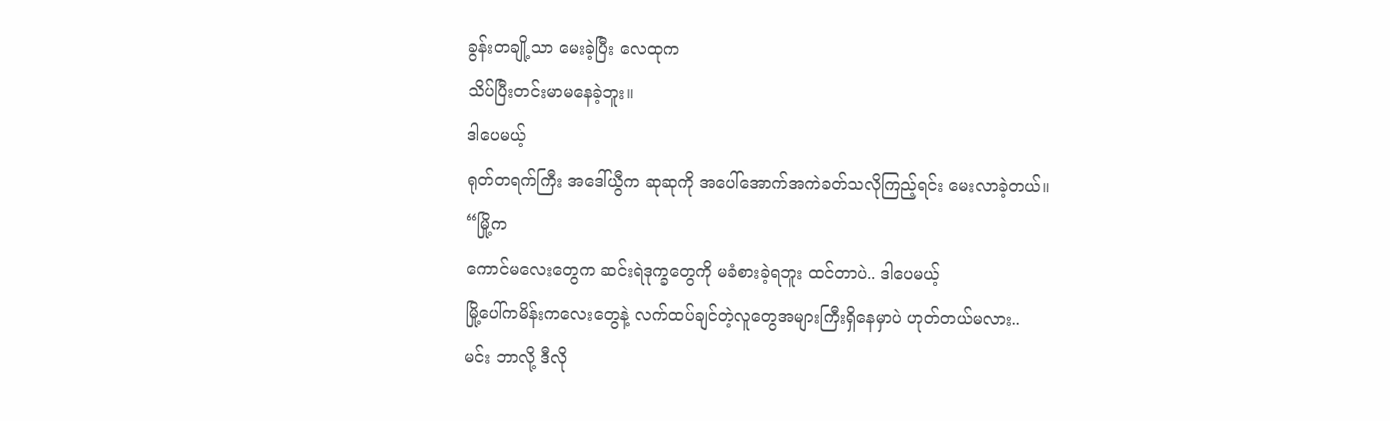ခွန်းတချို့သာ မေးခဲ့ပြီး လေထုက
သိပ်ပြီးတင်းမာမနေခဲ့ဘူး။
ဒါပေမယ့်
ရုတ်တရက်ကြီး အဒေါ်ယွီက ဆုဆုကို အပေါ်အောက်အကဲခတ်သလိုကြည့်ရင်း မေးလာခဲ့တယ်။
“မြို့က
ကောင်မလေးတွေက ဆင်းရဲဒုက္ခတွေကို မခံစားခဲ့ရဘူး ထင်တာပဲ.. ဒါပေမယ့်
မြို့ပေါ်ကမိန်းကလေးတွေနဲ့ လက်ထပ်ချင်တဲ့လူတွေအများကြီးရှိနေမှာပဲ ဟုတ်တယ်မလား..
မင်း ဘာလို့ ဒီလို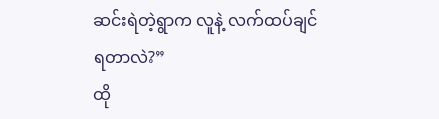ဆင်းရဲတဲ့ရွာက လူနဲ့ လက်ထပ်ချင်ရတာလဲ?”
ထို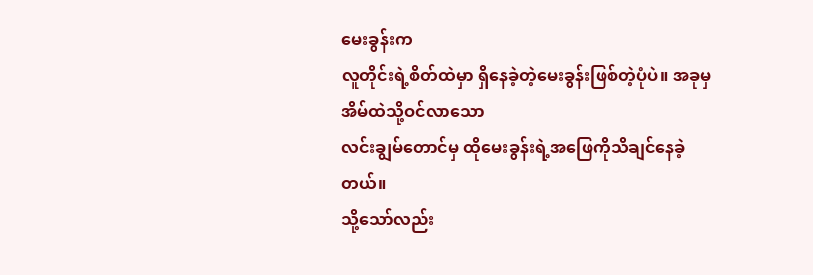မေးခွန်းက
လူတိုင်းရဲ့စိတ်ထဲမှာ ရှိနေခဲ့တဲ့မေးခွန်းဖြစ်တဲ့ပုံပဲ။ အခုမှ အိမ်ထဲသို့ဝင်လာသော
လင်းချွမ်တောင်မှ ထိုမေးခွန်းရဲ့အဖြေကိုသိချင်နေခဲ့တယ်။
သို့သော်လည်း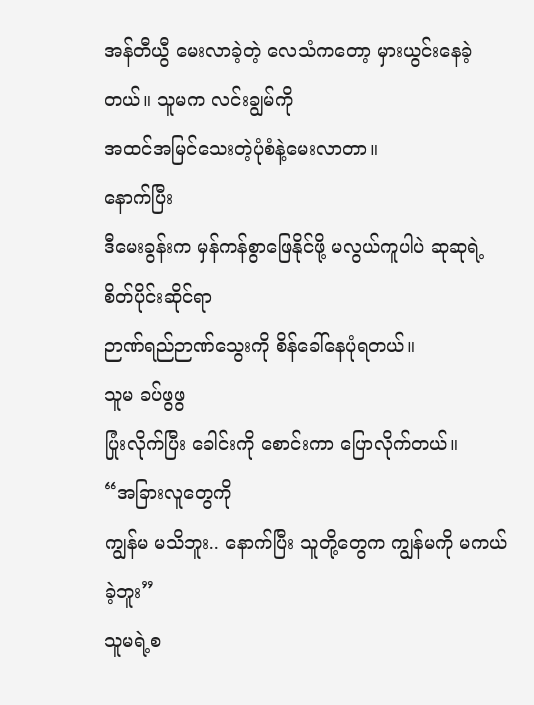အန်တီယွီ မေးလာခဲ့တဲ့ လေသံကတော့ မှားယွင်းနေခဲ့တယ်။ သူမက လင်းချွမ်ကို
အထင်အမြင်သေးတဲ့ပုံစံနဲ့မေးလာတာ။
နောက်ပြီး
ဒီမေးခွန်းက မှန်ကန်စွာဖြေနိုင်ဖို့ မလွယ်ကူပါပဲ ဆုဆုရဲ့ စိတ်ပိုင်းဆိုင်ရာ
ဉာဏ်ရည်ဉာဏ်သွေးကို စိန်ခေါ်နေပုံရတယ်။
သူမ ခပ်ဖွဖွ
ပြုံးလိုက်ပြီး ခေါင်းကို စောင်းကာ ပြောလိုက်တယ်။
“အခြားလူတွေကို
ကျွန်မ မသိဘူး.. နောက်ပြီး သူတို့တွေက ကျွန်မကို မကယ်ခဲ့ဘူး”
သူမရဲ့စ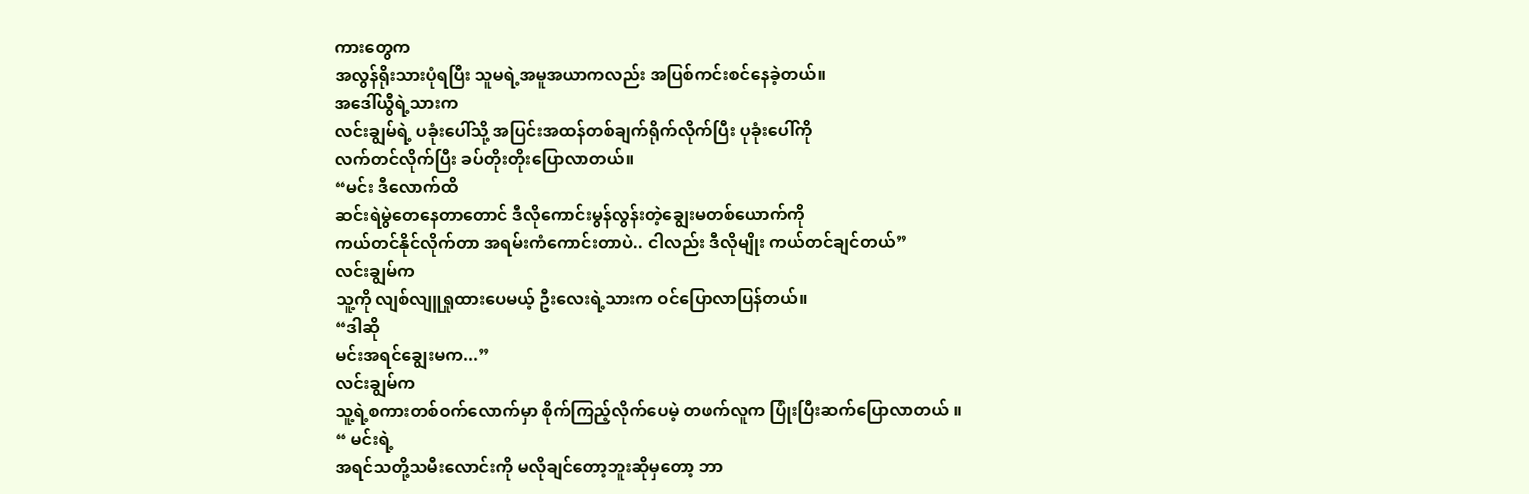ကားတွေက
အလွန်ရိုးသားပုံရပြီး သူမရဲ့အမူအယာကလည်း အပြစ်ကင်းစင်နေခဲ့တယ်။
အဒေါ်ယွီရဲ့သားက
လင်းချွမ်ရဲ့ ပခုံးပေါ်သို့ အပြင်းအထန်တစ်ချက်ရိုက်လိုက်ပြီး ပုခုံးပေါ်ကို
လက်တင်လိုက်ပြီး ခပ်တိုးတိုးပြောလာတယ်။
“မင်း ဒီလောက်ထိ
ဆင်းရဲမွဲတေနေတာတောင် ဒီလိုကောင်းမွန်လွန်းတဲ့ချွေးမတစ်ယောက်ကို
ကယ်တင်နိုင်လိုက်တာ အရမ်းကံကောင်းတာပဲ.. ငါလည်း ဒီလိုမျိုး ကယ်တင်ချင်တယ်”
လင်းချွမ်က
သူ့ကို လျစ်လျူရှုထားပေမယ့် ဦးလေးရဲ့သားက ဝင်ပြောလာပြန်တယ်။
“ဒါဆို
မင်းအရင်ချွေးမက...”
လင်းချွမ်က
သူ့ရဲ့စကားတစ်ဝက်လောက်မှာ စိုက်ကြည့်လိုက်ပေမဲ့ တဖက်လူက ပြုံးပြီးဆက်ပြောလာတယ် ။
“ မင်းရဲ့
အရင်သတို့သမီးလောင်းကို မလိုချင်တော့ဘူးဆိုမှတော့ ဘာ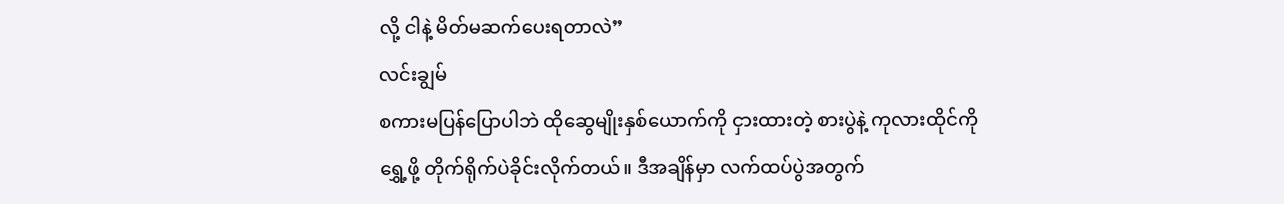လို့ ငါနဲ့ မိတ်မဆက်ပေးရတာလဲ”
လင်းချွမ်
စကားမပြန်ပြောပါဘဲ ထိုဆွေမျိုးနှစ်ယောက်ကို ငှားထားတဲ့ စားပွဲနဲ့ ကုလားထိုင်ကို
ရွှေ့ဖို့ တိုက်ရိုက်ပဲခိုင်းလိုက်တယ်။ ဒီအချိန်မှာ လက်ထပ်ပွဲအတွက်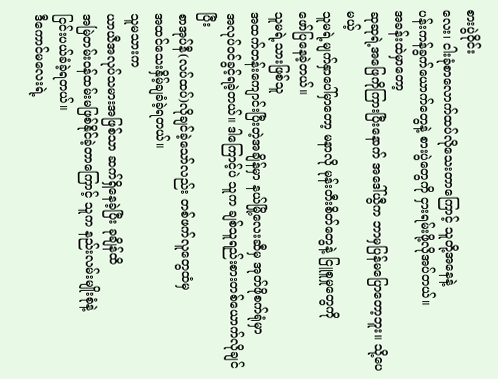စားပွဲဝိုင်း
လေး၊ ငါးခုံစာလောက်ထပ်လိုသေးတာကြောင့် သူတို့အနေနဲ့
ပန်းကန်ခွက်ယောက်တွေနဲ့ စားပွဲတွေကို ငှားရမ်းဖို့လိုအပ်တယ်။
အခန်းထဲမှာတော့
ဆုဆုရဲ့အဖြေကိုကြားပြီးနောက် အဒေါ်ယွီက ဘာမှပြန်မပြောတော့ဘူး။ သို့ပေမယ့်
သူမရဲ့မျက်နှာပေါ်မှာတော့ မနာလို မုန်းတီးစိတ်တွေနဲ့ ငြူစူမှုတွေကို
ဖော်ပြနေခဲ့တယ်။
သူမရဲ့သားဖြစ်သူ
အထက်တန်းကျောင်းပြီးတဲ့အချိန်မှာ နယ်မြို့လေးဆီမှ အုတ်ဖိုစက်ရုံမှာ
အလုပ်ဝင်ခွင့်ရခဲ့တယ်။ ဒါကြောင့်ပဲ သူက ချစ်သူရည်းစားတစ်ယောက်လိုချင်ပြီး
စာအုပ်နီ(လပ်ထပ်)လိုချင်ခဲ့သော်လည်း တစ်ဖက်လူတွေထံမှ
အထင်သေးနှိမ့်ချခံခဲ့ရတယ်။
သူမသားက
ယာယီအလုပ်သမားအဖြစ်သာ ဆက်ရှိနေခဲ့ပြီး ခုချိန်ထိ
အမြဲတမ်းဝန်ထမ်းမဖြစ်နိုင်ခဲ့တာကြောင့် သူက နည်းလမ်းမျိုးစုံနဲ့
ငြင်းပယ်ခံခဲ့ရတယ်။
ဒီကောင်မလေးရဲ့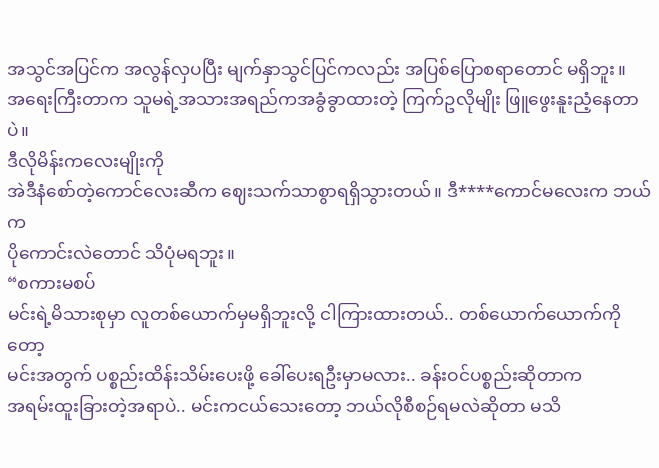အသွင်အပြင်က အလွန်လှပပြီး မျက်နှာသွင်ပြင်ကလည်း အပြစ်ပြောစရာတောင် မရှိဘူး။
အရေးကြီးတာက သူမရဲ့အသားအရည်ကအခွံခွာထားတဲ့ ကြက်ဥလိုမျိုး ဖြူဖွေးနူးညံ့နေတာပဲ။
ဒီလိုမိန်းကလေးမျိုးကို
အဲဒီနံစော်တဲ့ကောင်လေးဆီက ဈေးသက်သာစွာရရှိသွားတယ်။ ဒီ****ကောင်မလေးက ဘယ်က
ပိုကောင်းလဲတောင် သိပုံမရဘူး။
“စကားမစပ်
မင်းရဲ့မိသားစုမှာ လူတစ်ယောက်မှမရှိဘူးလို့ ငါကြားထားတယ်.. တစ်ယောက်ယောက်ကိုတော့
မင်းအတွက် ပစ္စည်းထိန်းသိမ်းပေးဖို့ ခေါ်ပေးရဦးမှာမလား.. ခန်းဝင်ပစ္စည်းဆိုတာက
အရမ်းထူးခြားတဲ့အရာပဲ.. မင်းကငယ်သေးတော့ ဘယ်လိုစီစဉ်ရမလဲဆိုတာ မသိ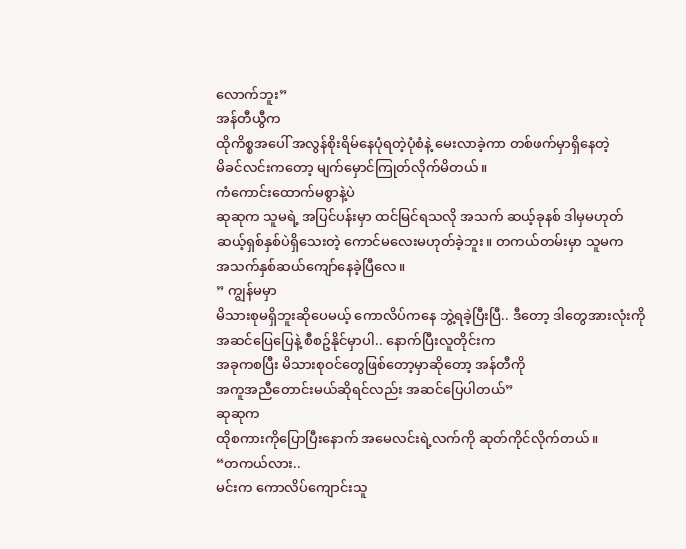လောက်ဘူး”
အန်တီယွီက
ထိုကိစ္စအပေါ် အလွန်စိုးရိမ်နေပုံရတဲ့ပုံစံနဲ့ မေးလာခဲ့ကာ တစ်ဖက်မှာရှိနေတဲ့
မိခင်လင်းကတော့ မျက်မှောင်ကြုတ်လိုက်မိတယ်။
ကံကောင်းထောက်မစွာနဲ့ပဲ
ဆုဆုက သူမရဲ့ အပြင်ပန်းမှာ ထင်မြင်ရသလို အသက် ဆယ့်ခုနစ် ဒါမှမဟုတ်
ဆယ့်ရှစ်နှစ်ပဲရှိသေးတဲ့ ကောင်မလေးမဟုတ်ခဲ့ဘူး။ တကယ်တမ်းမှာ သူမက
အသက်နှစ်ဆယ်ကျော်နေခဲ့ပြီလေ။
” ကျွန်မမှာ
မိသားစုမရှိဘူးဆိုပေမယ့် ကောလိပ်ကနေ ဘွဲ့ရခဲ့ပြီးပြီ.. ဒီတော့ ဒါတွေအားလုံးကို
အဆင်ပြေပြေနဲ့ စီစဥ်နိုင်မှာပါ.. နောက်ပြီးလူတိုင်းက
အခုကစပြီး မိသားစုဝင်တွေဖြစ်တော့မှာဆိုတော့ အန်တီကို
အကူအညီတောင်းမယ်ဆိုရင်လည်း အဆင်ပြေပါတယ်”
ဆုဆုက
ထိုစကားကိုပြောပြီးနောက် အမေလင်းရဲ့လက်ကို ဆုတ်ကိုင်လိုက်တယ်။
“တကယ်လား..
မင်းက ကောလိပ်ကျောင်းသူ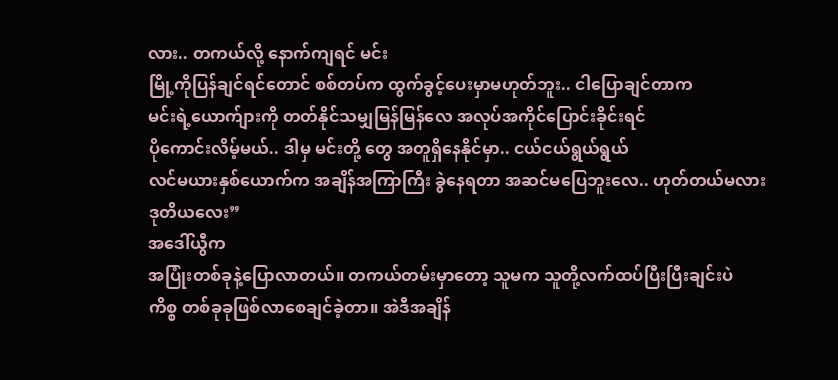လား.. တကယ်လို့ နောက်ကျရင် မင်း
မြို့ကိုပြန်ချင်ရင်တောင် စစ်တပ်က ထွက်ခွင့်ပေးမှာမဟုတ်ဘူး.. ငါပြောချင်တာက
မင်းရဲ့ယောက်ျားကို တတ်နိုင်သမျှမြန်မြန်လေ အလုပ်အကိုင်ပြောင်းခိုင်းရင်
ပိုကောင်းလိမ့်မယ်.. ဒါမှ မင်းတို့ တွေ အတူရှိနေနိုင်မှာ.. ငယ်ငယ်ရွယ်ရွယ်
လင်မယားနှစ်ယောက်က အချိန်အကြာကြီး ခွဲနေရတာ အဆင်မပြေဘူးလေ.. ဟုတ်တယ်မလား
ဒုတိယလေး”
အဒေါ်ယွီက
အပြုံးတစ်ခုနဲ့ပြောလာတယ်။ တကယ်တမ်းမှာတော့ သူမက သူတို့လက်ထပ်ပြီးပြီးချင်းပဲ
ကိစ္စ တစ်ခုခုဖြစ်လာစေချင်ခဲ့တာ။ အဲဒီအချိန်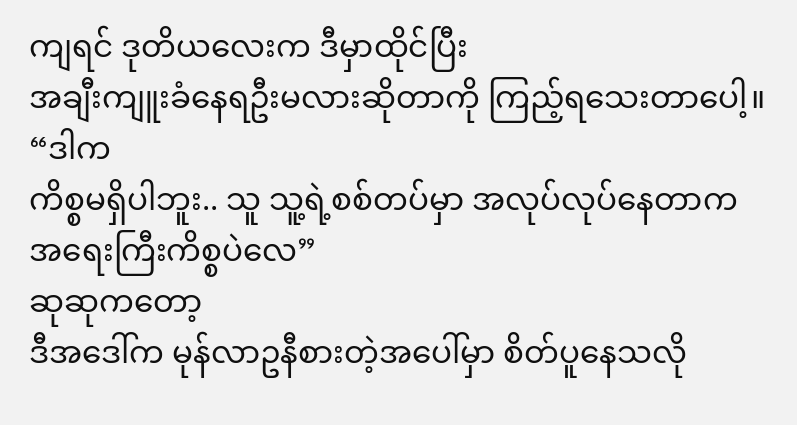ကျရင် ဒုတိယလေးက ဒီမှာထိုင်ပြီး
အချီးကျူးခံနေရဦးမလားဆိုတာကို ကြည့်ရသေးတာပေါ့။
“ဒါက
ကိစ္စမရှိပါဘူး.. သူ သူ့ရဲ့စစ်တပ်မှာ အလုပ်လုပ်နေတာက အရေးကြီးကိစ္စပဲလေ”
ဆုဆုကတော့
ဒီအဒေါ်က မုန်လာဥနီစားတဲ့အပေါ်မှာ စိတ်ပူနေသလို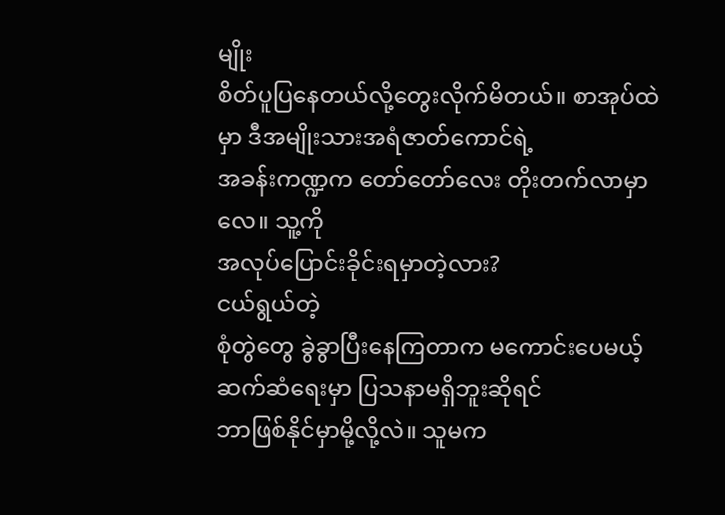မျိုး
စိတ်ပူပြနေတယ်လို့တွေးလိုက်မိတယ်။ စာအုပ်ထဲမှာ ဒီအမျိုးသားအရံဇာတ်ကောင်ရဲ့
အခန်းကဏ္ဍက တော်တော်လေး တိုးတက်လာမှာလေ။ သူ့ကို
အလုပ်ပြောင်းခိုင်းရမှာတဲ့လား?
ငယ်ရွယ်တဲ့
စုံတွဲတွေ ခွဲခွာပြီးနေကြတာက မကောင်းပေမယ့် ဆက်ဆံရေးမှာ ပြသနာမရှိဘူးဆိုရင်
ဘာဖြစ်နိုင်မှာမို့လို့လဲ။ သူမက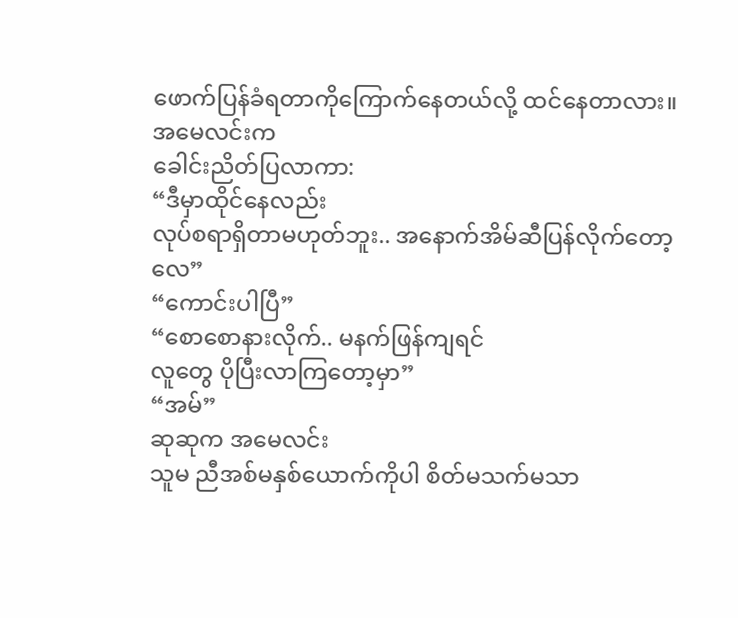ဖောက်ပြန်ခံရတာကိုကြောက်နေတယ်လို့ ထင်နေတာလား။
အမေလင်းက
ခေါင်းညိတ်ပြလာကာ:
“ဒီမှာထိုင်နေလည်း
လုပ်စရာရှိတာမဟုတ်ဘူး.. အနောက်အိမ်ဆီပြန်လိုက်တော့လေ”
“ကောင်းပါပြီ”
“စောစောနားလိုက်.. မနက်ဖြန်ကျရင်
လူတွေ ပိုပြီးလာကြတော့မှာ”
“အမ်”
ဆုဆုက အမေလင်း
သူမ ညီအစ်မနှစ်ယောက်ကိုပါ စိတ်မသက်မသာ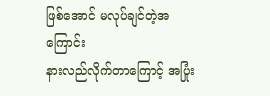ဖြစ်အောင် မလုပ်ချင်တဲ့အကြောင်း
နားလည်လိုက်တာကြောင့် အပြုံး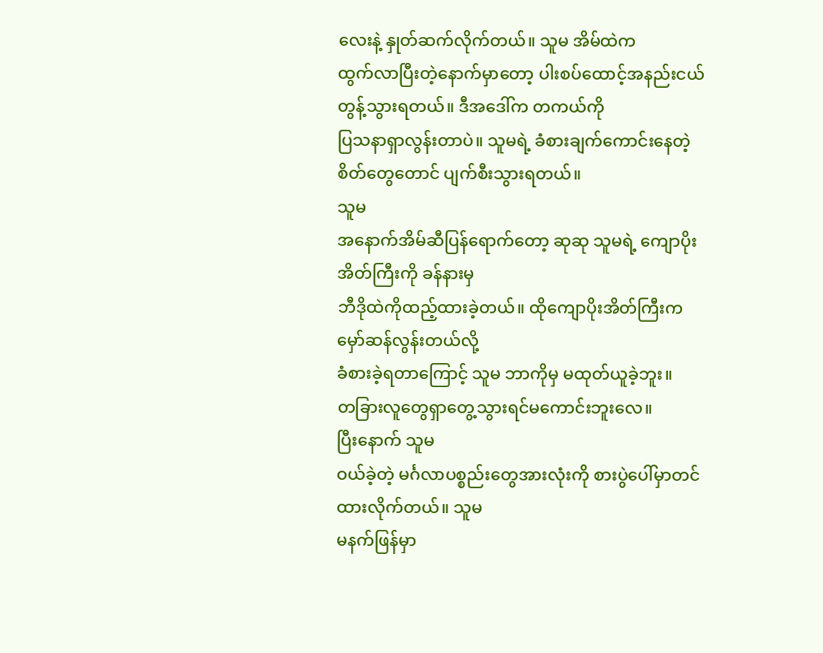လေးနဲ့ နှုတ်ဆက်လိုက်တယ်။ သူမ အိမ်ထဲက
ထွက်လာပြီးတဲ့နောက်မှာတော့ ပါးစပ်ထောင့်အနည်းငယ်တွန့်သွားရတယ်။ ဒီအဒေါ်က တကယ်ကို
ပြသနာရှာလွန်းတာပဲ။ သူမရဲ့ ခံစားချက်ကောင်းနေတဲ့ စိတ်တွေတောင် ပျက်စီးသွားရတယ်။
သူမ
အနောက်အိမ်ဆီပြန်ရောက်တော့ ဆုဆု သူမရဲ့ ကျောပိုးအိတ်ကြီးကို ခန်နားမှ
ဘီဒိုထဲကိုထည့်ထားခဲ့တယ်။ ထိုကျောပိုးအိတ်ကြီးက မှော်ဆန်လွန်းတယ်လို့
ခံစားခဲ့ရတာကြောင့် သူမ ဘာကိုမှ မထုတ်ယူခဲ့ဘူး။
တခြားလူတွေရှာတွေ့သွားရင်မကောင်းဘူးလေ။
ပြီးနောက် သူမ
ဝယ်ခဲ့တဲ့ မင်္ဂလာပစ္စည်းတွေအားလုံးကို စားပွဲပေါ်မှာတင်ထားလိုက်တယ်။ သူမ
မနက်ဖြန်မှာ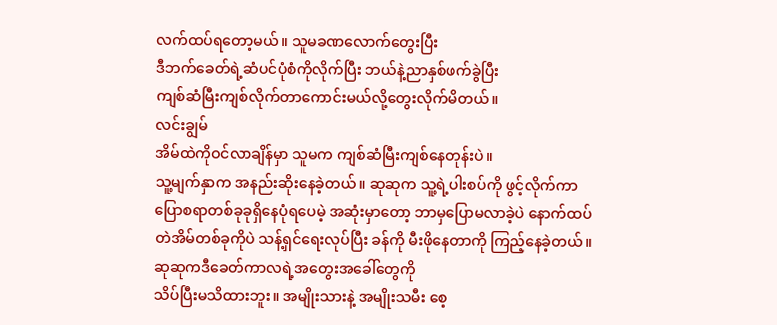လက်ထပ်ရတော့မယ်။ သူမခဏလောက်တွေးပြီး
ဒီဘက်ခေတ်ရဲ့ဆံပင်ပုံစံကိုလိုက်ပြီး ဘယ်နဲ့ညာနှစ်ဖက်ခွဲပြီး
ကျစ်ဆံမြီးကျစ်လိုက်တာကောင်းမယ်လို့တွေးလိုက်မိတယ်။
လင်းချွမ်
အိမ်ထဲကိုဝင်လာချိန်မှာ သူမက ကျစ်ဆံမြီးကျစ်နေတုန်းပဲ။
သူ့မျက်နှာက အနည်းဆိုးနေခဲ့တယ်။ ဆုဆုက သူ့ရဲ့ပါးစပ်ကို ဖွင့်လိုက်ကာ
ပြောစရာတစ်ခုခုရှိနေပုံရပေမဲ့ အဆုံးမှာတော့ ဘာမှပြောမလာခဲ့ပဲ နောက်ထပ်
တဲအိမ်တစ်ခုကိုပဲ သန့်ရှင်ရေးလုပ်ပြီး ခန်ကို မီးဖိုနေတာကို ကြည့်နေခဲ့တယ်။
ဆုဆုကဒီခေတ်ကာလရဲ့အတွေးအခေါ်တွေကို
သိပ်ပြီးမသိထားဘူး။ အမျိုးသားနဲ့ အမျိုးသမီး စေ့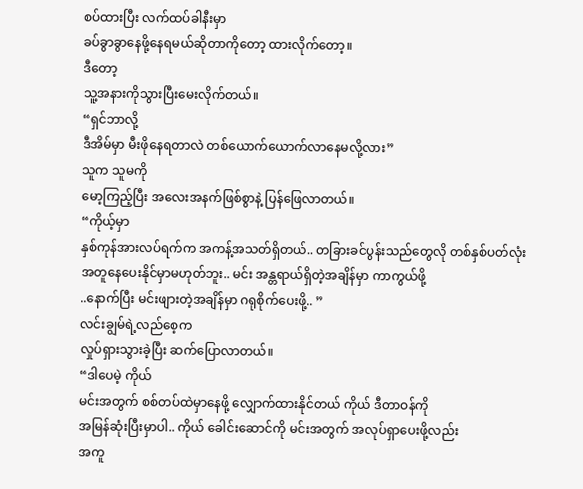စပ်ထားပြီး လက်ထပ်ခါနီးမှာ
ခပ်ခွာခွာနေဖို့နေရမယ်ဆိုတာကိုတော့ ထားလိုက်တော့။
ဒီတော့
သူ့အနားကိုသွားပြီးမေးလိုက်တယ်။
“ရှင်ဘာလို့
ဒီအိမ်မှာ မီးဖိုနေရတာလဲ တစ်ယောက်ယောက်လာနေမလို့လား”
သူက သူမကို
မော့ကြည့်ပြီး အလေးအနက်ဖြစ်စွာနဲ့ ပြန်ဖြေလာတယ်။
“ကိုယ့်မှာ
နှစ်ကုန်အားလပ်ရက်က အကန့်အသတ်ရှိတယ်.. တခြားခင်ပွန်းသည်တွေလို တစ်နှစ်ပတ်လုံး
အတူနေပေးနိုင်မှာမဟုတ်ဘူး.. မင်း အန္တရာယ်ရှိတဲ့အချိန်မှာ ကာကွယ်ဖို့
..နောက်ပြီး မင်းဖျားတဲ့အချိန်မှာ ဂရုစိုက်ပေးဖို့.. ”
လင်းချွမ်ရဲ့လည်စေ့က
လှုပ်ရှားသွားခဲ့ပြီး ဆက်ပြောလာတယ်။
“ဒါပေမဲ့ ကိုယ်
မင်းအတွက် စစ်တပ်ထဲမှာနေဖို့ လျှောက်ထားနိုင်တယ် ကိုယ် ဒီတာဝန်ကို
အမြန်ဆုံးပြီးမှာပါ.. ကိုယ် ခေါင်းဆောင်ကို မင်းအတွက် အလုပ်ရှာပေးဖို့လည်း
အကူ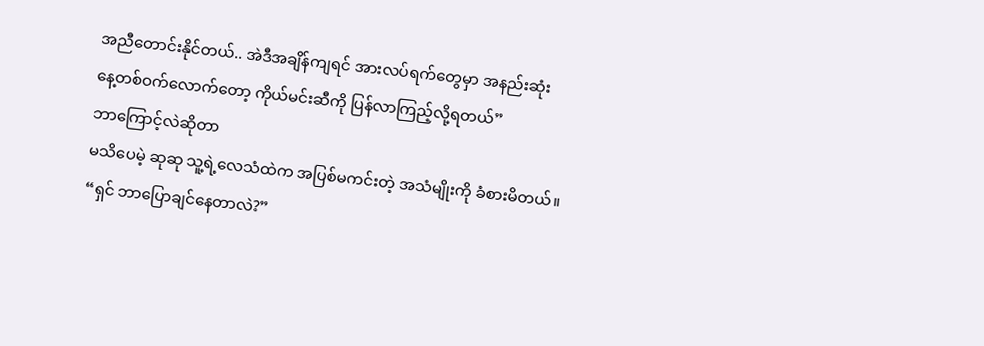အညီတောင်းနိုင်တယ်.. အဲဒီအချိန်ကျရင် အားလပ်ရက်တွေမှာ အနည်းဆုံး
နေ့တစ်ဝက်လောက်တော့ ကိုယ်မင်းဆီကို ပြန်လာကြည့်လို့ရတယ်”
ဘာကြောင့်လဲဆိုတာ
မသိပေမဲ့ ဆုဆု သူ့ရဲ့လေသံထဲက အပြစ်မကင်းတဲ့ အသံမျိုးကို ခံစားမိတယ်။
“ရှင် ဘာပြောချင်နေတာလဲ?”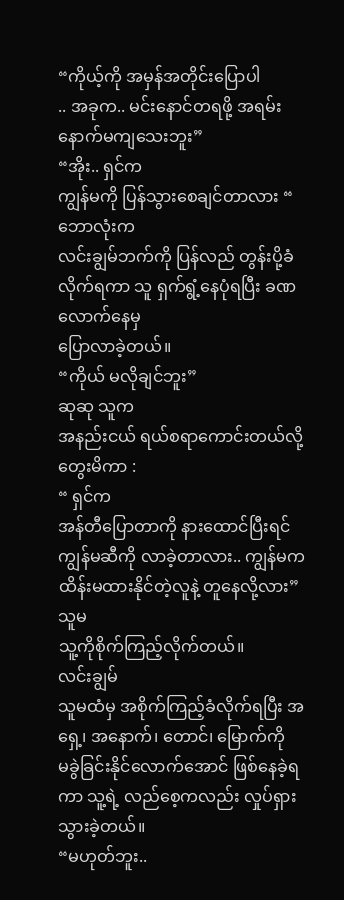“ကိုယ့်ကို အမှန်အတိုင်းပြောပါ
.. အခုက.. မင်းနောင်တရဖို့ အရမ်းနောက်မကျသေးဘူး”
“အိုး.. ရှင်က
ကျွန်မကို ပြန်သွားစေချင်တာလား “
ဘောလုံးက
လင်းချွမ်ဘက်ကို ပြန်လည် တွန်းပို့ခံလိုက်ရကာ သူ ရှက်ရွံ့နေပုံရပြီး ခဏလောက်နေမှ
ပြောလာခဲ့တယ်။
“ကိုယ် မလိုချင်ဘူး”
ဆုဆု သူက
အနည်းငယ် ရယ်စရာကောင်းတယ်လို့ တွေးမိကာ :
“ ရှင်က
အန်တီပြောတာကို နားထောင်ပြီးရင် ကျွန်မဆီကို လာခဲ့တာလား.. ကျွန်မက
ထိန်းမထားနိုင်တဲ့လူနဲ့ တူနေလို့လား”
သူမ
သူ့ကိုစိုက်ကြည့်လိုက်တယ်။
လင်းချွမ်
သူမထံမှ အစိုက်ကြည့်ခံလိုက်ရပြီး အရှေ့၊ အနောက်၊ တောင်၊ မြောက်ကို
မခွဲခြင်းနိုင်လောက်အောင် ဖြစ်နေခဲ့ရကာ သူ့ရဲ့ လည်စေ့ကလည်း လှုပ်ရှားသွားခဲ့တယ်။
“မဟုတ်ဘူး..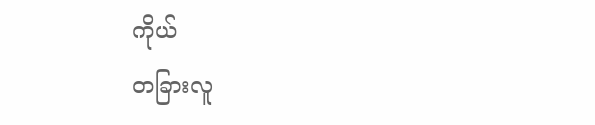ကိုယ်
တခြားလူ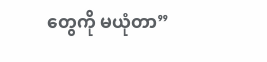တွေကို မယုံတာ”